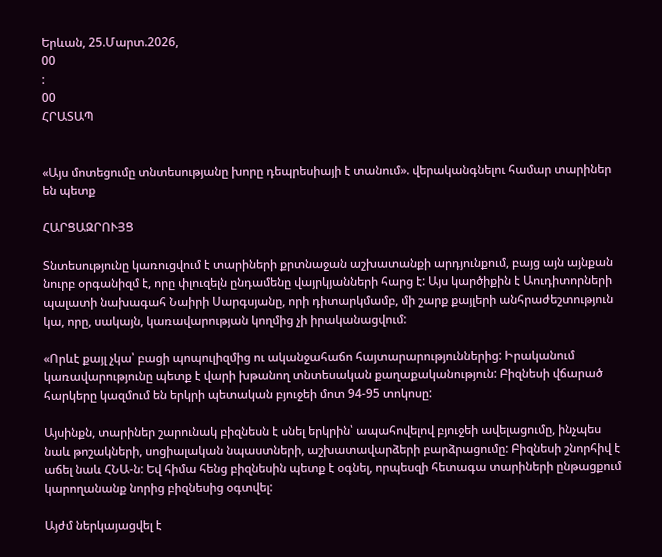Երևան, 25.Մարտ.2026,
00
:
00
ՀՐԱՏԱՊ


«Այս մոտեցումը տնտեսությանը խորը դեպրեսիայի է տանում». վերականգնելու համար տարիներ են պետք

ՀԱՐՑԱԶՐՈՒՅՑ

Տնտեսությունը կառուցվում է տարիների քրտնաջան աշխատանքի արդյունքում, բայց այն այնքան նուրբ օրգանիզմ է, որը փլուզելն ընդամենը վայրկյանների հարց է: Այս կարծիքին է Աուդիտորների պալատի նախագահ Նաիրի Սարգսյանը, որի դիտարկմամբ, մի շարք քայլերի անհրաժեշտություն կա, որը, սակայն, կառավարության կողմից չի իրականացվում:

«Որևէ քայլ չկա՝ բացի պոպուլիզմից ու ականջահաճո հայտարարություններից: Իրականում կառավարությունը պետք է վարի խթանող տնտեսական քաղաքականություն: Բիզնեսի վճարած հարկերը կազմում են երկրի պետական բյուջեի մոտ 94-95 տոկոսը:

Այսինքն, տարիներ շարունակ բիզնեսն է սնել երկրին՝ ապահովելով բյուջեի ավելացումը, ինչպես նաև թոշակների, սոցիալական նպաստների, աշխատավարձերի բարձրացումը: Բիզնեսի շնորհիվ է աճել նաև ՀՆԱ-ն: Եվ հիմա հենց բիզնեսին պետք է օգնել, որպեսզի հետագա տարիների ընթացքում կարողանանք նորից բիզնեսից օգտվել:

Այժմ ներկայացվել է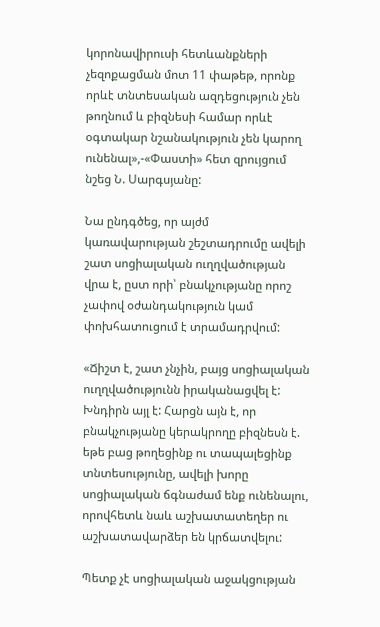կորոնավիրուսի հետևանքների չեզոքացման մոտ 11 փաթեթ, որոնք որևէ տնտեսական ազդեցություն չեն թողնում և բիզնեսի համար որևէ օգտակար նշանակություն չեն կարող ունենալ»,-«Փաստի» հետ զրույցում նշեց Ն. Սարգսյանը:

Նա ընդգծեց, որ այժմ կառավարության շեշտադրումը ավելի շատ սոցիալական ուղղվածության վրա է, ըստ որի՝ բնակչությանը որոշ չափով օժանդակություն կամ փոխհատուցում է տրամադրվում:

«Ճիշտ է, շատ չնչին, բայց սոցիալական ուղղվածությունն իրականացվել է: Խնդիրն այլ է: Հարցն այն է, որ բնակչությանը կերակրողը բիզնեսն է. եթե բաց թողեցինք ու տապալեցինք տնտեսությունը, ավելի խորը սոցիալական ճգնաժամ ենք ունենալու, որովհետև նաև աշխատատեղեր ու աշխատավարձեր են կրճատվելու:

Պետք չէ սոցիալական աջակցության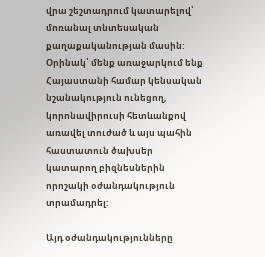վրա շեշտադրում կատարելով՝ մոռանալ տնտեսական քաղաքականության մասին: Օրինակ՝ մենք առաջարկում ենք Հայաստանի համար կենսական նշանակություն ունեցող, կորոնավիրուսի հետևանքով առավել տուժած և այս պահին հաստատուն ծախսեր կատարող բիզնեսներին որոշակի օժանդակություն տրամադրել:

Այդ օժանդակությունները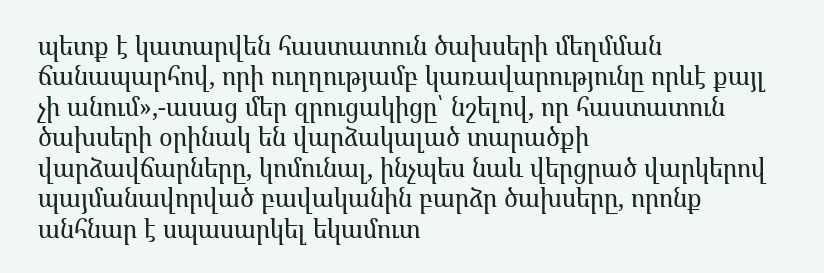պետք է կատարվեն հաստատուն ծախսերի մեղմման ճանապարհով, որի ուղղությամբ կառավարությունը որևէ քայլ չի անում»,-ասաց մեր զրուցակիցը՝ նշելով, որ հաստատուն ծախսերի օրինակ են վարձակալած տարածքի վարձավճարները, կոմունալ, ինչպես նաև վերցրած վարկերով պայմանավորված բավականին բարձր ծախսերը, որոնք անհնար է սպասարկել եկամուտ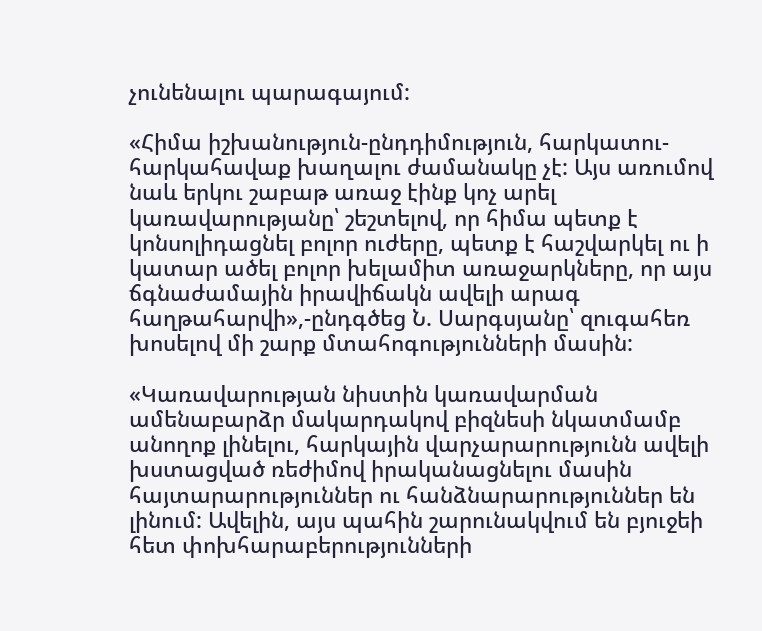չունենալու պարագայում:

«Հիմա իշխանություն-ընդդիմություն, հարկատու-հարկահավաք խաղալու ժամանակը չէ: Այս առումով նաև երկու շաբաթ առաջ էինք կոչ արել կառավարությանը՝ շեշտելով, որ հիմա պետք է կոնսոլիդացնել բոլոր ուժերը, պետք է հաշվարկել ու ի կատար ածել բոլոր խելամիտ առաջարկները, որ այս ճգնաժամային իրավիճակն ավելի արագ հաղթահարվի»,-ընդգծեց Ն. Սարգսյանը՝ զուգահեռ խոսելով մի շարք մտահոգությունների մասին:

«Կառավարության նիստին կառավարման ամենաբարձր մակարդակով բիզնեսի նկատմամբ անողոք լինելու, հարկային վարչարարությունն ավելի խստացված ռեժիմով իրականացնելու մասին հայտարարություններ ու հանձնարարություններ են լինում: Ավելին, այս պահին շարունակվում են բյուջեի հետ փոխհարաբերությունների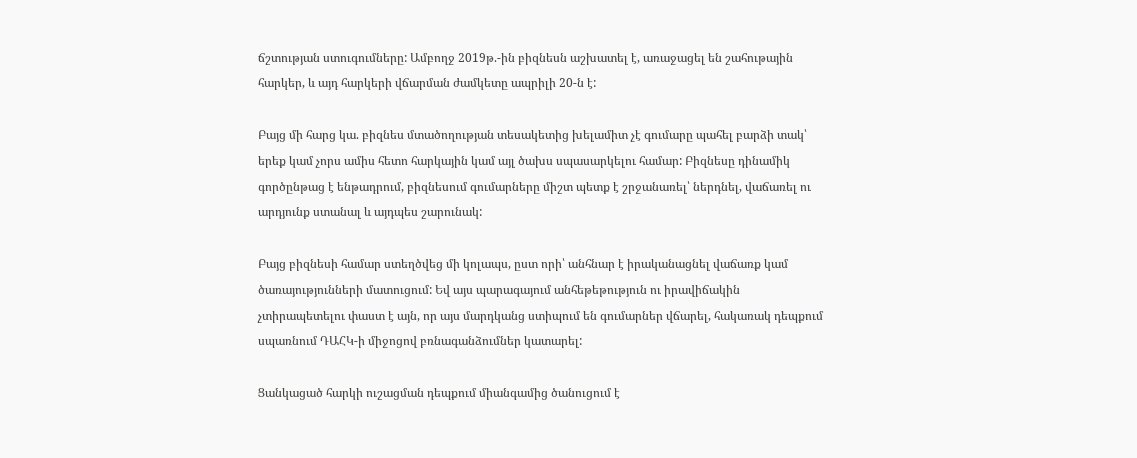ճշտության ստուգումները: Ամբողջ 2019թ.-ին բիզնեսն աշխատել է, առաջացել են շահութային հարկեր, և այդ հարկերի վճարման ժամկետը ապրիլի 20-ն է:

Բայց մի հարց կա. բիզնես մտածողության տեսակետից խելամիտ չէ գումարը պահել բարձի տակ՝ երեք կամ չորս ամիս հետո հարկային կամ այլ ծախս սպասարկելու համար: Բիզնեսը դինամիկ գործընթաց է ենթադրում, բիզնեսում գումարները միշտ պետք է շրջանառել՝ ներդնել, վաճառել ու արդյունք ստանալ և այդպես շարունակ:

Բայց բիզնեսի համար ստեղծվեց մի կոլապս, ըստ որի՝ անհնար է իրականացնել վաճառք կամ ծառայությունների մատուցում: Եվ այս պարագայում անհեթեթություն ու իրավիճակին չտիրապետելու փաստ է այն, որ այս մարդկանց ստիպում են գումարներ վճարել, հակառակ դեպքում սպառնում ԴԱՀԿ-ի միջոցով բռնագանձումներ կատարել:

Ցանկացած հարկի ուշացման դեպքում միանգամից ծանուցում է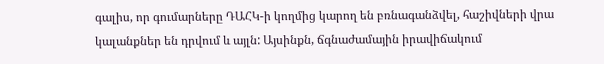գալիս, որ գումարները ԴԱՀԿ-ի կողմից կարող են բռնագանձվել, հաշիվների վրա կալանքներ են դրվում և այլն: Այսինքն, ճգնաժամային իրավիճակում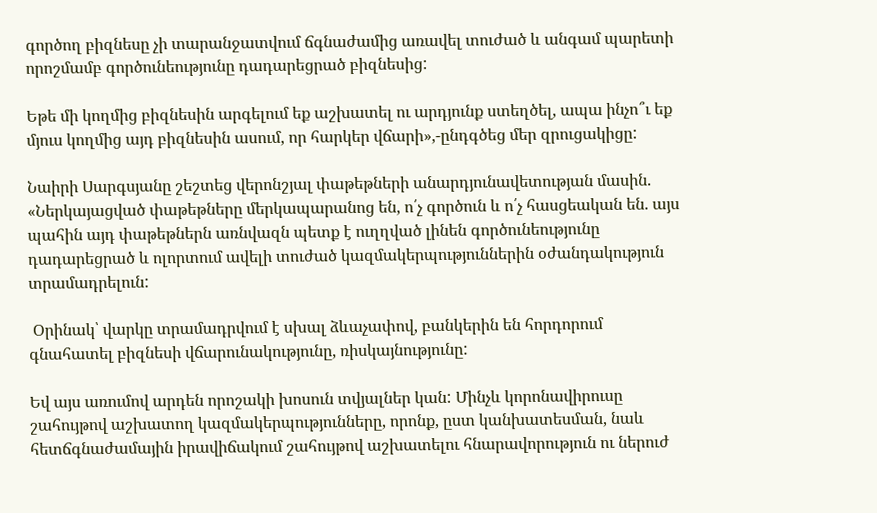գործող բիզնեսը չի տարանջատվում ճգնաժամից առավել տուժած և անգամ պարետի որոշմամբ գործունեությունը դադարեցրած բիզնեսից:

Եթե մի կողմից բիզնեսին արգելում եք աշխատել ու արդյունք ստեղծել, ապա ինչո՞ւ եք մյուս կողմից այդ բիզնեսին ասում, որ հարկեր վճարի»,-ընդգծեց մեր զրուցակիցը:

Նաիրի Սարգսյանը շեշտեց վերոնշյալ փաթեթների անարդյունավետության մասին. «Ներկայացված փաթեթները մերկապարանոց են, ո՛չ գործուն և ո՛չ հասցեական են. այս պահին այդ փաթեթներն առնվազն պետք է ուղղված լինեն գործունեությունը դադարեցրած և ոլորտում ավելի տուժած կազմակերպություններին օժանդակություն տրամադրելուն:

 Օրինակ՝ վարկը տրամադրվում է սխալ ձևաչափով, բանկերին են հորդորում գնահատել բիզնեսի վճարունակությունը, ռիսկայնությունը:

Եվ այս առումով արդեն որոշակի խոսուն տվյալներ կան: Մինչև կորոնավիրուսը շահույթով աշխատող կազմակերպությունները, որոնք, ըստ կանխատեսման, նաև հետճգնաժամային իրավիճակում շահույթով աշխատելու հնարավորություն ու ներուժ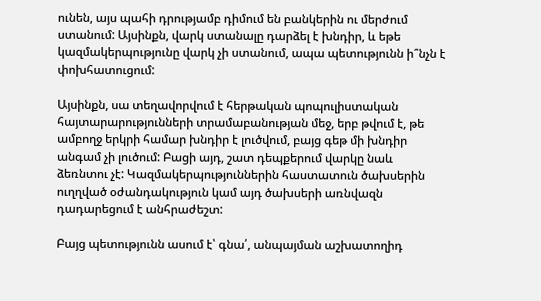ունեն, այս պահի դրությամբ դիմում են բանկերին ու մերժում ստանում: Այսինքն, վարկ ստանալը դարձել է խնդիր, և եթե կազմակերպությունը վարկ չի ստանում, ապա պետությունն ի՞նչն է փոխհատուցում:

Այսինքն, սա տեղավորվում է հերթական պոպուլիստական հայտարարությունների տրամաբանության մեջ, երբ թվում է, թե ամբողջ երկրի համար խնդիր է լուծվում, բայց գեթ մի խնդիր անգամ չի լուծում: Բացի այդ, շատ դեպքերում վարկը նաև ձեռնտու չէ: Կազմակերպություններին հաստատուն ծախսերին ուղղված օժանդակություն կամ այդ ծախսերի առնվազն դադարեցում է անհրաժեշտ:

Բայց պետությունն ասում է՝ գնա՛, անպայման աշխատողիդ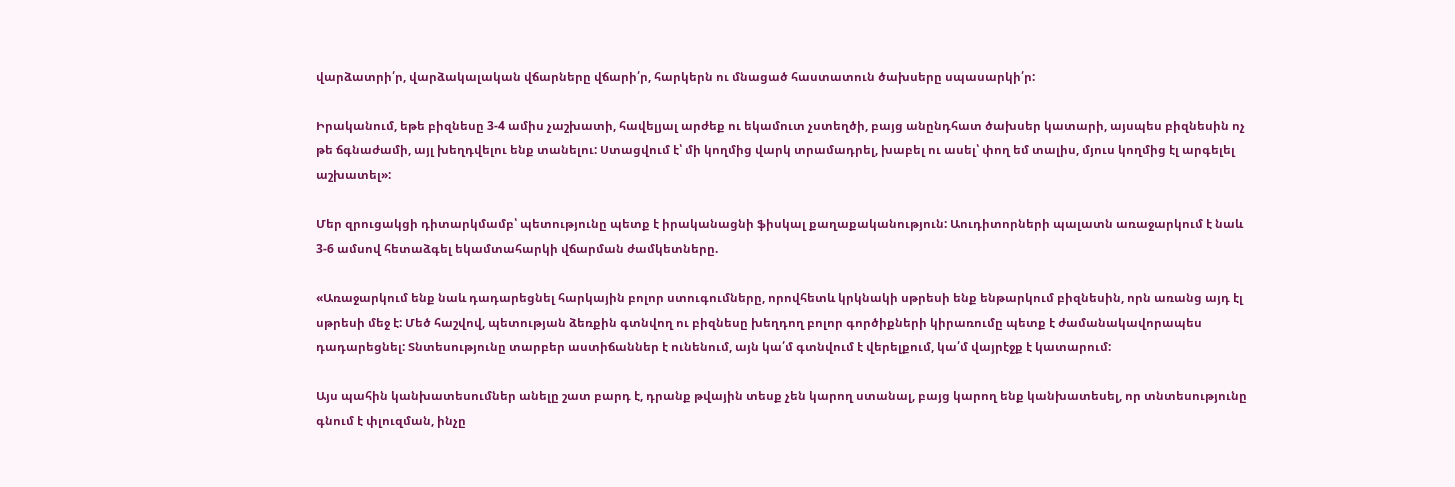վարձատրի՛ր, վարձակալական վճարները վճարի՛ր, հարկերն ու մնացած հաստատուն ծախսերը սպասարկի՛ր:

Իրականում, եթե բիզնեսը 3-4 ամիս չաշխատի, հավելյալ արժեք ու եկամուտ չստեղծի, բայց անընդհատ ծախսեր կատարի, այսպես բիզնեսին ոչ թե ճգնաժամի, այլ խեղդվելու ենք տանելու: Ստացվում է՝ մի կողմից վարկ տրամադրել, խաբել ու ասել՝ փող եմ տալիս, մյուս կողմից էլ արգելել աշխատել»:

Մեր զրուցակցի դիտարկմամբ՝ պետությունը պետք է իրականացնի ֆիսկալ քաղաքականություն: Աուդիտորների պալատն առաջարկում է նաև 3-6 ամսով հետաձգել եկամտահարկի վճարման ժամկետները.

«Առաջարկում ենք նաև դադարեցնել հարկային բոլոր ստուգումները, որովհետև կրկնակի սթրեսի ենք ենթարկում բիզնեսին, որն առանց այդ էլ սթրեսի մեջ է: Մեծ հաշվով, պետության ձեռքին գտնվող ու բիզնեսը խեղդող բոլոր գործիքների կիրառումը պետք է ժամանակավորապես դադարեցնել: Տնտեսությունը տարբեր աստիճաններ է ունենում, այն կա՛մ գտնվում է վերելքում, կա՛մ վայրէջք է կատարում:

Այս պահին կանխատեսումներ անելը շատ բարդ է, դրանք թվային տեսք չեն կարող ստանալ, բայց կարող ենք կանխատեսել, որ տնտեսությունը գնում է փլուզման, ինչը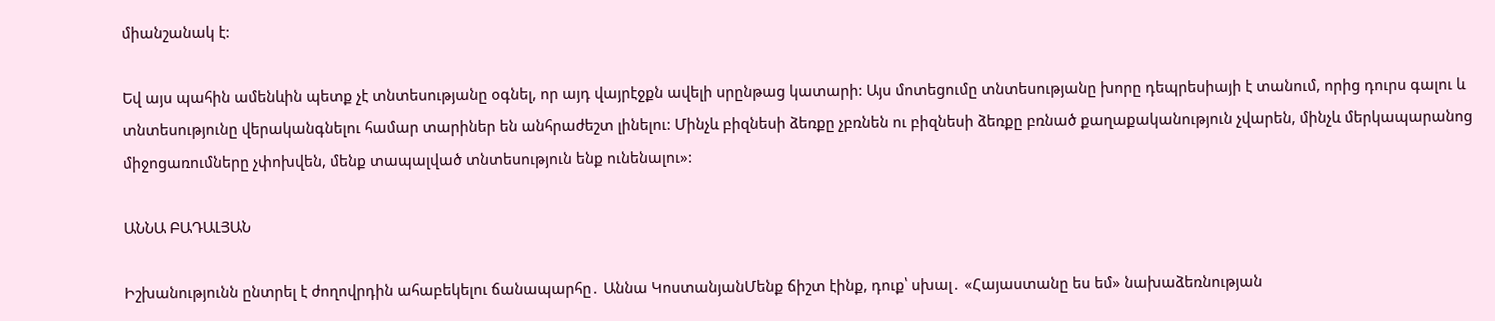միանշանակ է:

Եվ այս պահին ամենևին պետք չէ տնտեսությանը օգնել, որ այդ վայրէջքն ավելի սրընթաց կատարի: Այս մոտեցումը տնտեսությանը խորը դեպրեսիայի է տանում, որից դուրս գալու և տնտեսությունը վերականգնելու համար տարիներ են անհրաժեշտ լինելու: Մինչև բիզնեսի ձեռքը չբռնեն ու բիզնեսի ձեռքը բռնած քաղաքականություն չվարեն, մինչև մերկապարանոց միջոցառումները չփոխվեն, մենք տապալված տնտեսություն ենք ունենալու»:

ԱՆՆԱ ԲԱԴԱԼՅԱՆ

Իշխանությունն ընտրել է ժողովրդին ահաբեկելու ճանապարհը․ Աննա ԿոստանյանՄենք ճիշտ էինք, դուք՝ սխալ․ «Հայաստանը ես եմ» նախաձեռնության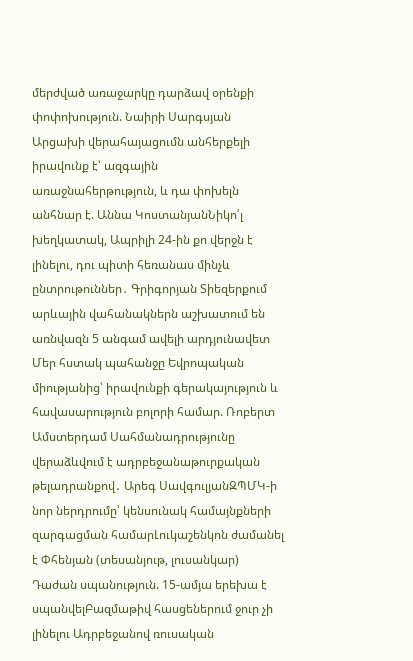մերժված առաջարկը դարձավ օրենքի փոփոխություն. Նաիրի Սարգսյան Արցախի վերահայացումն անհերքելի իրավունք է՝ ազգային առաջնահերթություն, և դա փոխելն անհնար է. Աննա ԿոստանյանՆիկո՛լ խեղկատակ, Ապրիլի 24-ին քո վերջն է լինելու, դու պիտի հեռանաս մինչև ընտրութուններ․ Գրիգորյան Տիեզերքում արևային վահանակներն աշխատում են առնվազն 5 անգամ ավելի արդյունավետ Մեր հստակ պահանջը Եվրոպական միությանից՝ իրավունքի գերակայություն և հավասարություն բոլորի համար. Ռոբերտ Ամստերդամ Սահմանադրությունը վերաձևվում է ադրբեջանաթուրքական թելադրանքով․ Արեգ ՍավգուլյանԶՊՄԿ-ի նոր ներդրումը՝ կենսունակ համայնքների զարգացման համարԼուկաշենկոն ժամանել է Փհենյան (տեսանյութ, լուսանկար) Դաժան սպանություն. 15-ամյա երեխա է սպանվելԲազմաթիվ հասցեներում ջուր չի լինելու Ադրբեջանով ռուսական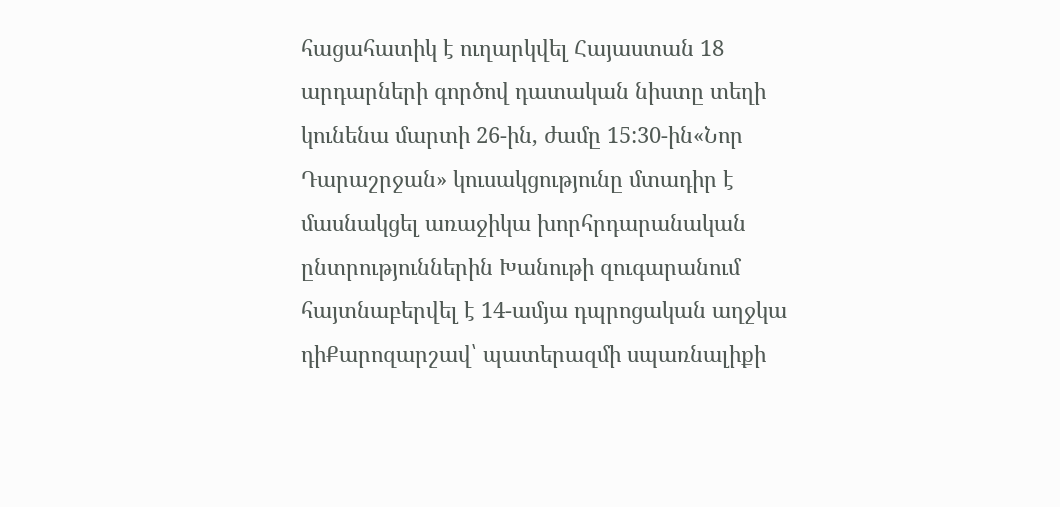հացահատիկ է ուղարկվել Հայաստան 18 արդարների գործով դատական նիստը տեղի կունենա մարտի 26-ին, ժամը 15:30-ին«Նոր Դարաշրջան» կուսակցությունը մտադիր է մասնակցել առաջիկա խորհրդարանական ընտրություններին Խանութի զուգարանում հայտնաբերվել է 14-ամյա դպրոցական աղջկա դիՔարոզարշավ՝ պատերազմի սպառնալիքի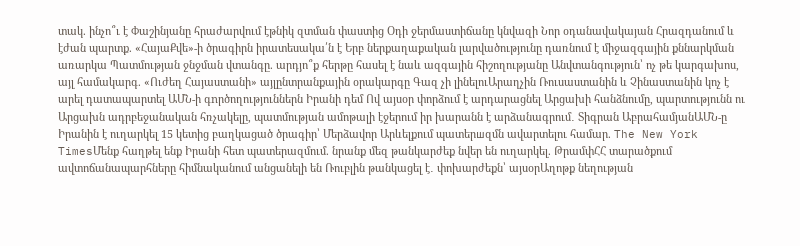տակ. ինչո՞ւ է Փաշինյանը հրաժարվում էթնիկ զտման փաստից Օդի ջերմաստիճանը կնվազի Նոր օդանավակայան Հրազդանում և էժան պարտք. «ՀայաՔվե»-ի ծրագիրն իրատեսակա՛ն է Երբ ներքաղաքական լարվածությունը դառնում է միջազգային քննարկման առարկա Պատմության ջնջման վտանգը. արդյո՞ք հերթը հասել է նաև ազգային հիշողությանը Անվտանգություն՝ ոչ թե կարգախոս, այլ համակարգ. «Ուժեղ Հայաստանի» այլընտրանքային օրակարգը Գազ չի լինելուԱրաղչին Ռուսաստանին և Չինաստանին կոչ է արել դատապարտել ԱՄՆ-ի գnրծողություններն Իրանի դեմ Ով այսօր փորձում է արդարացնել Արցախի հանձնումը, պարտությունն ու Արցախն ադրբեջանական հռչակելը, պատմության ամոթալի էջերում իր խարանն է արձանագրում․ Տիգրան ԱբրահամյանԱՄՆ-ը Իրանին է ուղարկել 15 կետից բաղկացած ծրագիր՝ Մերձավոր Արևելքում պատերшզմն ավարտելու համար. The New York TimesՄենք հաղթել ենք Իրանի հետ պատերազմում. նրանք մեզ թանկարժեք նվեր են ուղարկել. ԹրամփՀՀ տարածքում ավտոճանապարհները հիմնականում անցանելի են Ռուբլին թանկացել է․ փոխարժեքն՝ այսօրԱղոթք նեղության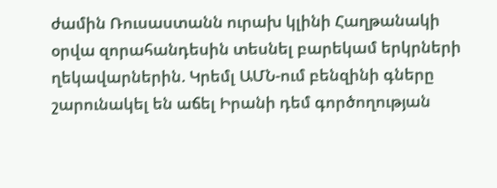ժամին Ռուսաստանն ուրախ կլինի Հաղթանակի օրվա զորահանդեսին տեսնել բարեկամ երկրների ղեկավարներին. Կրեմլ ԱՄՆ-ում բենզինի գները շարունակել են աճել Իրանի դեմ գործողության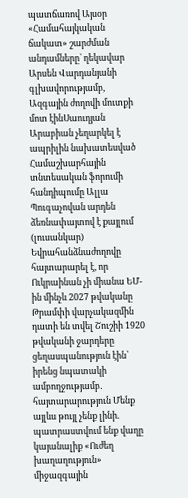պատճառով Այսօր «Համահայկական ճակատ» շարժման անդամները` ղեկավար Արսեն Վարդանյանի գլխավորությամբ, Ազգային ժողովի մուտքի մոտ էինՍաուդյան Արաբիան չեղարկել է ապրիլին նախատեսված Համաշխարհային տնտեսական ֆորումի հանդիպումը Ալլա Պուգաչովան արդեն ձեռնափայտով է քայլում (լուսանկար) Եվրահանձնաժողովը հայտարարել է, որ Ուկրաինան չի միանա ԵՄ-ին մինչև 2027 թվականը Թրամփի վարչակազմին դատի են տվել Շուշիի 1920 թվականի ջարդերը ցեղասպանություն էին՝ իրենց նպատակի ամբողջությամբ․ հայտարարություն Մենք այլևս թույլ չենք լինի. պատրաստվում ենք վաղը կայանալիք «Ուժեղ խաղաղություն» միջազգային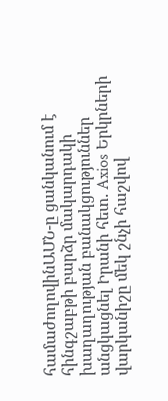համաժողովինԱՄՆ-ը ցանկանում է հինգշաբթի բարձր մակարդակի խաղաղության բանակցություններ անցկացնել Իրանի հետ. Axios Երկրների վարկանիշը մեկ շնչի հաշվով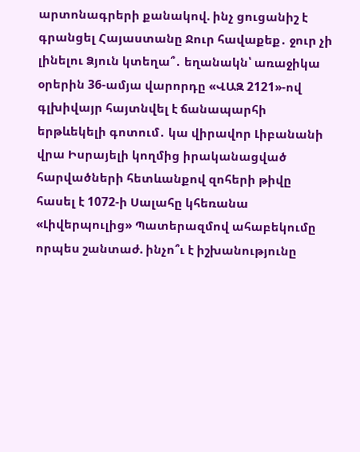արտոնագրերի քանակով. ինչ ցուցանիշ է գրանցել Հայաստանը Ջուր հավաքեք․ ջուր չի լինելու Ձյուն կտեղա՞․ եղանակն՝ առաջիկա օրերին 36-ամյա վարորդը «ՎԱԶ 2121»-ով գլխիվայր հայտնվել է ճանապարհի երթևեկելի գոտում․ կա վիրավոր Լիբանանի վրա Իսրայելի կողմից իրականացված հարվածների հետևանքով զոհերի թիվը հասել է 1072-ի Սալահը կհեռանա «Լիվերպուլից» Պատերազմով ահաբեկումը որպես շանտաժ. ինչո՞ւ է իշխանությունը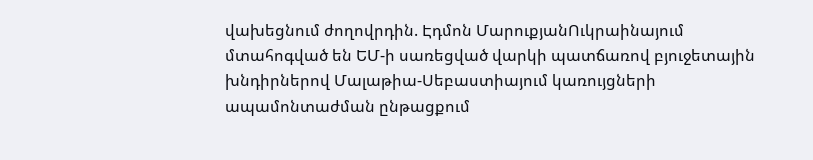վախեցնում ժողովրդին. Էդմոն ՄարուքյանՈւկրաինայում մտահոգված են ԵՄ-ի սառեցված վարկի պատճառով բյուջետային խնդիրներով Մալաթիա-Սեբաստիայում կառույցների ապամոնտաժման ընթացքում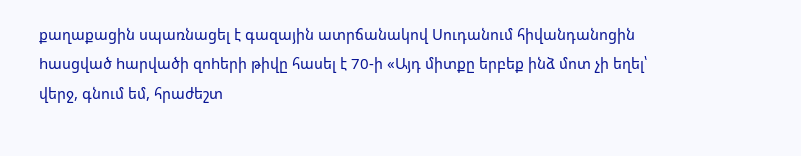քաղաքացին սպառնացել է գազային ատրճանակով Սուդանում հիվանդանոցին hասցված hարվածի զոhերի թիվը հասել է 70-ի «Այդ միտքը երբեք ինձ մոտ չի եղել՝ վերջ, գնում եմ, հրաժեշտ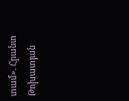տամ». Հրանտ Թոխատյան